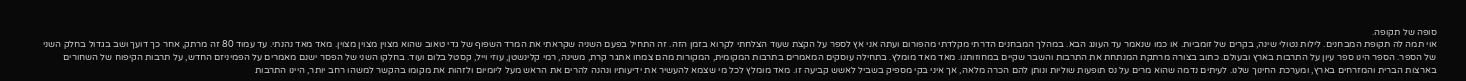סופה של תקופה.
אוי תמה לה תקופת המבחנים. לילות נטולי שינה, בקרים של זומביות. או כמו שנאמר עד העונג הבא. במהלך המבחנים הדרתי מקלדתי מהפורום ועתה אני אץ לספר על הקצת שעוד הצלחתי לקרוא בזמן הזה. זה התחיל בפעם השניה שקראתי את המרד השפוף של גדי טאוב שהוא מצוין מצוין מצוין. מאד מאד נהנתי. עד עמוד 80 זה מרתק, אחר כך דועך ושב בגדול בחלק השני של הספר. הספר הינו ספר עיון על התרבות בארץ ובעולם. כתוב בצורה מרתקת המנתחת את התרבות והשבר שקיים במחוזותנו. מאד מאד מומלץ. בתחילה עוסקים המאמרים בתרבות המקומית, המקורות מהם צמחו אתגר קרת, משינה, רמי קלינשטן, עוזי וייל, קסטל בלום ועוד. בחלקו השני של הפסר ישנם מאמרים על הפמיניזם החדש, על תרבות הקיפוח של השחורים בארצות הברית והמזרחים בארץ, ומערכת החינוך שלנו. לעיתים נדמה שהוא מרים על נס תופעות שוליות ונותן להם הכרה מלאה, אך איני בקי מספיק בשביל לאשש קביעה זו. מאד מומלץ לכל מי שצמא להעשיר את ידיעותיו ונהנה להרים את הראש מעל ליומיום ולזהות את מקומו בהקשר למשהו רחב יותר, היינו התרבות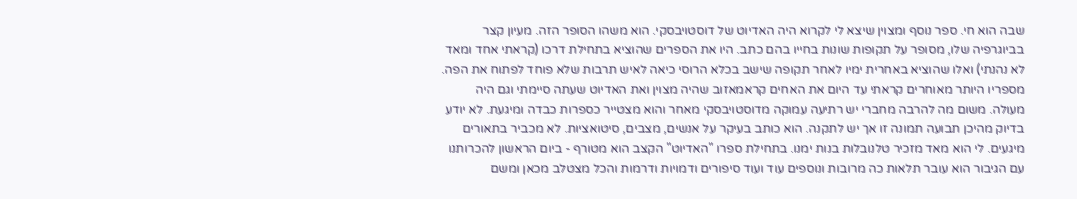שבה הוא חי. ספר נוסף ומצוין שיצא לי לקרוא היה האדיוט של דוסטויבסקי. הוא משהו הסופר הזה. מעיון קצר בביוגרפיה שלו, מסופר על תקופות שונות בחייו בהם כתב. היו את הספרים שהוציא בתחילת דרכו (קראתי אחד ומאד לא נהנתי) ואלו שהוציא באחרית ימיו לאחר תקופה שישב בכלא הרוסי כיאה לאיש תרבות שלא פוחד לפתוח את הפה. מספריו היותר מאוחרים קראתי עד היום את האחים קראמאזוב שהיה מצוין ואת האדיוט שעתה סיימתי וגם היה מעולה. משום מה להרבה מחברי יש רתיעה עמוקה מדוסטויבסקי מאחר והוא מצטייר כספרות כבדה ומיגעת. לא יודע בדיוק מהיכן תבועה תמונה זו אך יש לתקנה. הוא כותב בעיקר על אנשים, מצבים, סיטואציות. לא מכביר בתאורים מיגעים. לי הוא מאד מזכיר טלנובלות בנות ימנו. בתחילת ספרו "האדיוט" הקצב הוא מטורף - ביום הראשון להכרותנו עם הגיבור הוא עובר תלאות כה מרובות ונוספים עוד ועוד סיפורים ודמויות ודרמות והכל מצטלב מכאן ומשם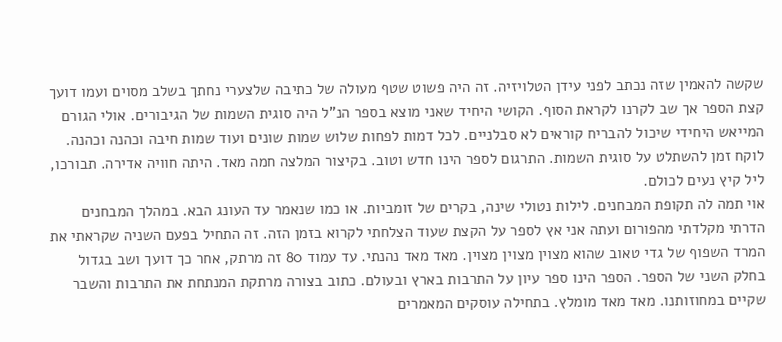שקשה להאמין שזה נכתב לפני עידן הטלויזיה. זה היה פשוט שטף מעולה של כתיבה שלצערי נחתך בשלב מסוים ועמו דועך קצת הספר אך שב לקרנו לקראת הסוף. הקושי היחיד שאני מוצא בספר הנ"ל היה סוגית השמות של הגיבורים. אולי הגורם המייאש היחידי שיכול להבריח קוראים לא סבלניים. לכל דמות לפחות שלוש שמות שונים ועוד שמות חיבה וכהנה וכהנה. לוקח זמן להשתלט על סוגית השמות. התרגום לספר הינו חדש וטוב. בקיצור המלצה חמה מאד. היתה חוויה אדירה. תבורכו, ליל קיץ נעים לכולם.
אוי תמה לה תקופת המבחנים. לילות נטולי שינה, בקרים של זומביות. או כמו שנאמר עד העונג הבא. במהלך המבחנים הדרתי מקלדתי מהפורום ועתה אני אץ לספר על הקצת שעוד הצלחתי לקרוא בזמן הזה. זה התחיל בפעם השניה שקראתי את המרד השפוף של גדי טאוב שהוא מצוין מצוין מצוין. מאד מאד נהנתי. עד עמוד 80 זה מרתק, אחר כך דועך ושב בגדול בחלק השני של הספר. הספר הינו ספר עיון על התרבות בארץ ובעולם. כתוב בצורה מרתקת המנתחת את התרבות והשבר שקיים במחוזותנו. מאד מאד מומלץ. בתחילה עוסקים המאמרים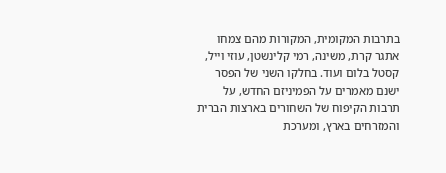בתרבות המקומית, המקורות מהם צמחו אתגר קרת, משינה, רמי קלינשטן, עוזי וייל, קסטל בלום ועוד. בחלקו השני של הפסר ישנם מאמרים על הפמיניזם החדש, על תרבות הקיפוח של השחורים בארצות הברית והמזרחים בארץ, ומערכת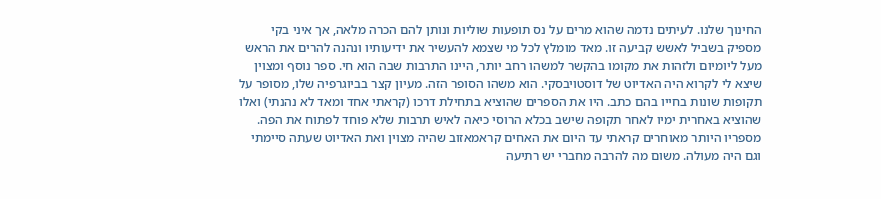החינוך שלנו. לעיתים נדמה שהוא מרים על נס תופעות שוליות ונותן להם הכרה מלאה, אך איני בקי מספיק בשביל לאשש קביעה זו. מאד מומלץ לכל מי שצמא להעשיר את ידיעותיו ונהנה להרים את הראש מעל ליומיום ולזהות את מקומו בהקשר למשהו רחב יותר, היינו התרבות שבה הוא חי. ספר נוסף ומצוין שיצא לי לקרוא היה האדיוט של דוסטויבסקי. הוא משהו הסופר הזה. מעיון קצר בביוגרפיה שלו, מסופר על תקופות שונות בחייו בהם כתב. היו את הספרים שהוציא בתחילת דרכו (קראתי אחד ומאד לא נהנתי) ואלו שהוציא באחרית ימיו לאחר תקופה שישב בכלא הרוסי כיאה לאיש תרבות שלא פוחד לפתוח את הפה. מספריו היותר מאוחרים קראתי עד היום את האחים קראמאזוב שהיה מצוין ואת האדיוט שעתה סיימתי וגם היה מעולה. משום מה להרבה מחברי יש רתיעה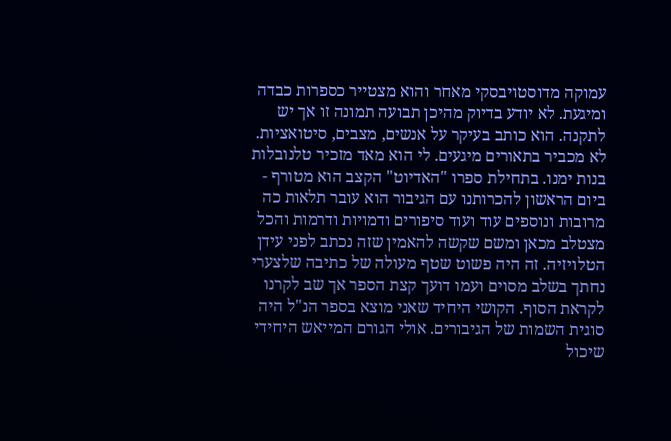עמוקה מדוסטויבסקי מאחר והוא מצטייר כספרות כבדה ומיגעת. לא יודע בדיוק מהיכן תבועה תמונה זו אך יש לתקנה. הוא כותב בעיקר על אנשים, מצבים, סיטואציות. לא מכביר בתאורים מיגעים. לי הוא מאד מזכיר טלנובלות בנות ימנו. בתחילת ספרו "האדיוט" הקצב הוא מטורף - ביום הראשון להכרותנו עם הגיבור הוא עובר תלאות כה מרובות ונוספים עוד ועוד סיפורים ודמויות ודרמות והכל מצטלב מכאן ומשם שקשה להאמין שזה נכתב לפני עידן הטלויזיה. זה היה פשוט שטף מעולה של כתיבה שלצערי נחתך בשלב מסוים ועמו דועך קצת הספר אך שב לקרנו לקראת הסוף. הקושי היחיד שאני מוצא בספר הנ"ל היה סוגית השמות של הגיבורים. אולי הגורם המייאש היחידי שיכול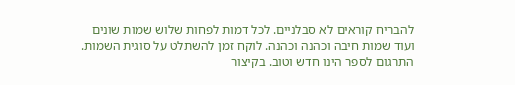להבריח קוראים לא סבלניים. לכל דמות לפחות שלוש שמות שונים ועוד שמות חיבה וכהנה וכהנה. לוקח זמן להשתלט על סוגית השמות. התרגום לספר הינו חדש וטוב. בקיצור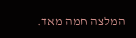המלצה חמה מאד.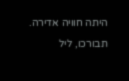היתה חוויה אדירה. תבורכו, ליל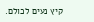קיץ נעים לכולם.